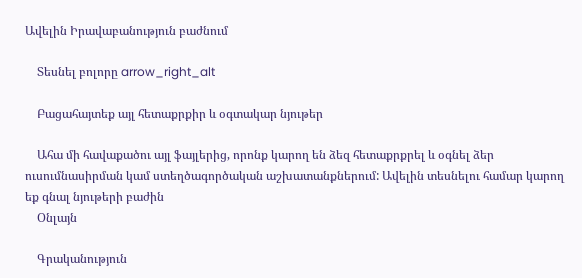Ավելին Իրավաբանություն բաժնում

    Տեսնել բոլորը arrow_right_alt

    Բացահայտեք այլ հետաքրքիր և օգտակար նյութեր

    Ահա մի հավաքածու այլ ֆայլերից, որոնք կարող են ձեզ հետաքրքրել և օգնել ձեր ուսումնասիրման կամ ստեղծագործական աշխատանքներում: Ավելին տեսնելու համար կարող եք գնալ նյութերի բաժին
    Օնլայն

    Գրականություն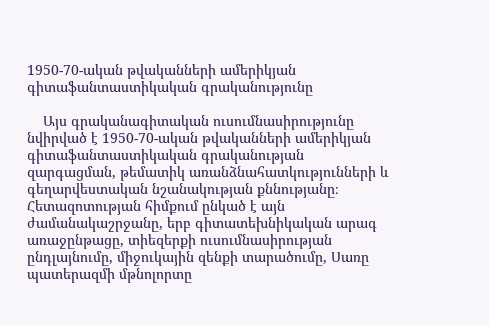1950-70-ական թվականների ամերիկյան գիտաֆանտաստիկական գրականությունը

    Այս գրականագիտական ուսումնասիրությունը նվիրված է 1950-70-ական թվականների ամերիկյան գիտաֆանտաստիկական գրականության զարգացման, թեմատիկ առանձնահատկությունների և գեղարվեստական նշանակության քննությանը։ Հետազոտության հիմքում ընկած է այն ժամանակաշրջանը, երբ գիտատեխնիկական արագ առաջընթացը, տիեզերքի ուսումնասիրության ընդլայնումը, միջուկային զենքի տարածումը, Սառը պատերազմի մթնոլորտը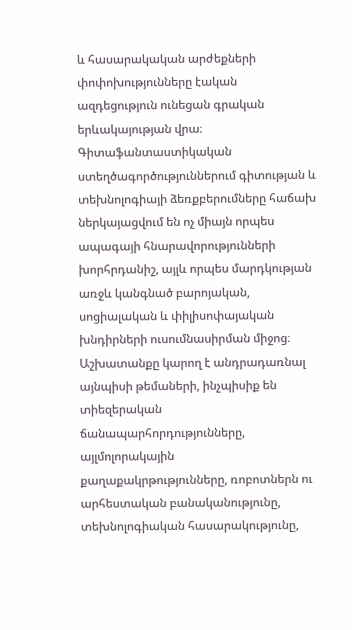և հասարակական արժեքների փոփոխությունները էական ազդեցություն ունեցան գրական երևակայության վրա։ Գիտաֆանտաստիկական ստեղծագործություններում գիտության և տեխնոլոգիայի ձեռքբերումները հաճախ ներկայացվում են ոչ միայն որպես ապագայի հնարավորությունների խորհրդանիշ, այլև որպես մարդկության առջև կանգնած բարոյական, սոցիալական և փիլիսոփայական խնդիրների ուսումնասիրման միջոց։ Աշխատանքը կարող է անդրադառնալ այնպիսի թեմաների, ինչպիսիք են տիեզերական ճանապարհորդությունները, այլմոլորակային քաղաքակրթությունները, ռոբոտներն ու արհեստական բանականությունը, տեխնոլոգիական հասարակությունը,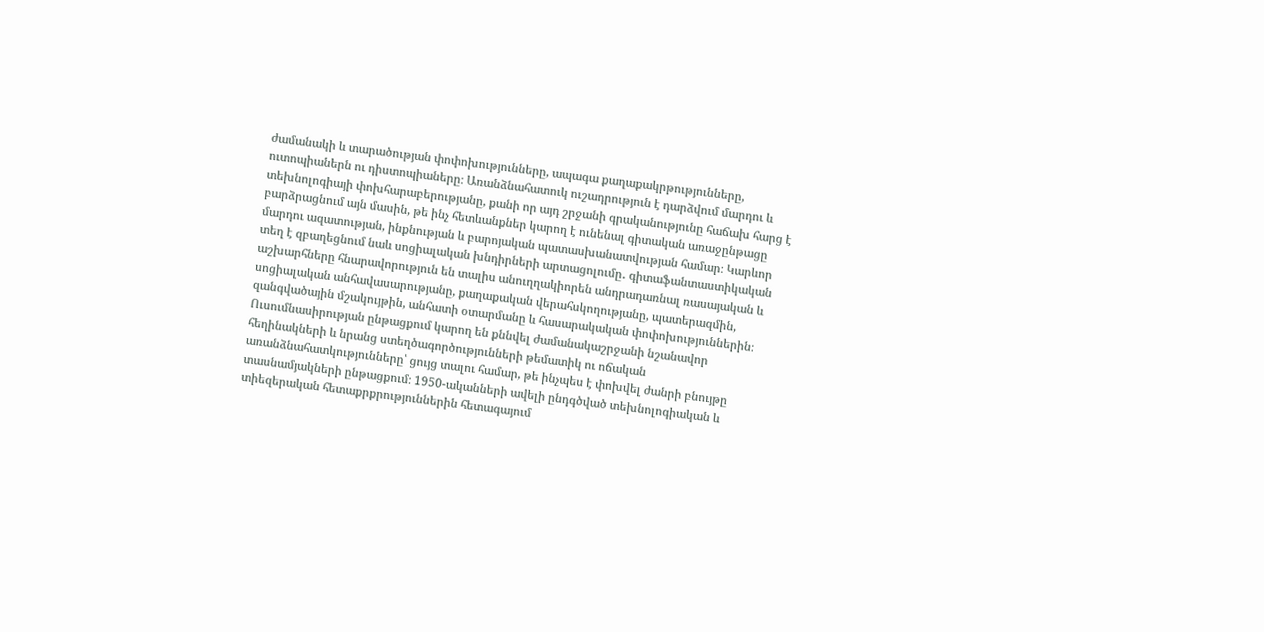ժամանակի և տարածության փոփոխությունները, ապագա քաղաքակրթությունները, ուտոպիաներն ու դիստոպիաները։ Առանձնահատուկ ուշադրություն է դարձվում մարդու և տեխնոլոգիայի փոխհարաբերությանը, քանի որ այդ շրջանի գրականությունը հաճախ հարց է բարձրացնում այն մասին, թե ինչ հետևանքներ կարող է ունենալ գիտական առաջընթացը մարդու ազատության, ինքնության և բարոյական պատասխանատվության համար։ Կարևոր տեղ է զբաղեցնում նաև սոցիալական խնդիրների արտացոլումը․ գիտաֆանտաստիկական աշխարհները հնարավորություն են տալիս անուղղակիորեն անդրադառնալ ռասայական և սոցիալական անհավասարությանը, քաղաքական վերահսկողությանը, պատերազմին, զանգվածային մշակույթին, անհատի օտարմանը և հասարակական փոփոխություններին։ Ուսումնասիրության ընթացքում կարող են քննվել ժամանակաշրջանի նշանավոր հեղինակների և նրանց ստեղծագործությունների թեմատիկ ու ոճական առանձնահատկությունները՝ ցույց տալու համար, թե ինչպես է փոխվել ժանրի բնույթը տասնամյակների ընթացքում։ 1950-ականների ավելի ընդգծված տեխնոլոգիական և տիեզերական հետաքրքրություններին հետագայում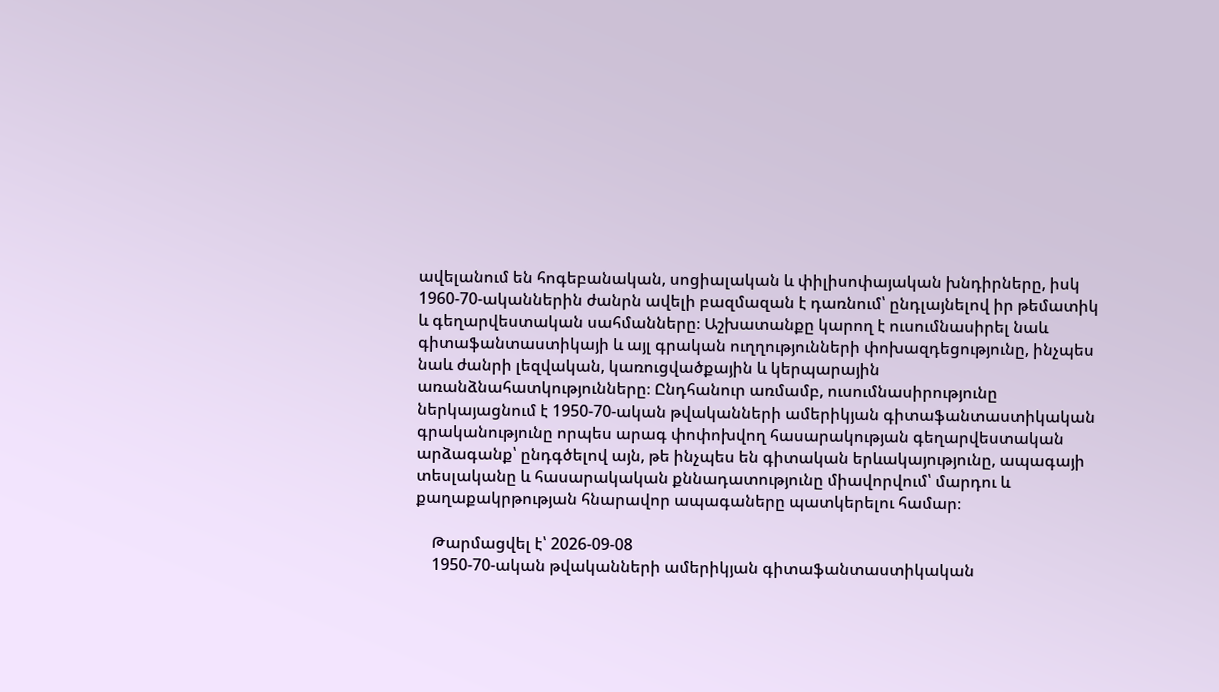ավելանում են հոգեբանական, սոցիալական և փիլիսոփայական խնդիրները, իսկ 1960-70-ականներին ժանրն ավելի բազմազան է դառնում՝ ընդլայնելով իր թեմատիկ և գեղարվեստական սահմանները։ Աշխատանքը կարող է ուսումնասիրել նաև գիտաֆանտաստիկայի և այլ գրական ուղղությունների փոխազդեցությունը, ինչպես նաև ժանրի լեզվական, կառուցվածքային և կերպարային առանձնահատկությունները։ Ընդհանուր առմամբ, ուսումնասիրությունը ներկայացնում է 1950-70-ական թվականների ամերիկյան գիտաֆանտաստիկական գրականությունը որպես արագ փոփոխվող հասարակության գեղարվեստական արձագանք՝ ընդգծելով այն, թե ինչպես են գիտական երևակայությունը, ապագայի տեսլականը և հասարակական քննադատությունը միավորվում՝ մարդու և քաղաքակրթության հնարավոր ապագաները պատկերելու համար։

    Թարմացվել է՝ 2026-09-08
    1950-70-ական թվականների ամերիկյան գիտաֆանտաստիկական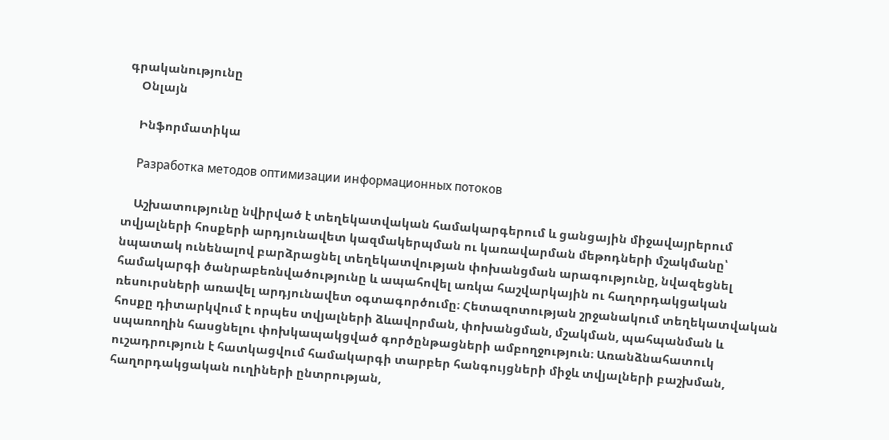գրականությունը
    Օնլայն

    Ինֆորմատիկա

    Разработка методов оптимизации информационных потоков

    Աշխատությունը նվիրված է տեղեկատվական համակարգերում և ցանցային միջավայրերում տվյալների հոսքերի արդյունավետ կազմակերպման ու կառավարման մեթոդների մշակմանը՝ նպատակ ունենալով բարձրացնել տեղեկատվության փոխանցման արագությունը, նվազեցնել համակարգի ծանրաբեռնվածությունը և ապահովել առկա հաշվարկային ու հաղորդակցական ռեսուրսների առավել արդյունավետ օգտագործումը։ Հետազոտության շրջանակում տեղեկատվական հոսքը դիտարկվում է որպես տվյալների ձևավորման, փոխանցման, մշակման, պահպանման և սպառողին հասցնելու փոխկապակցված գործընթացների ամբողջություն։ Առանձնահատուկ ուշադրություն է հատկացվում համակարգի տարբեր հանգույցների միջև տվյալների բաշխման, հաղորդակցական ուղիների ընտրության,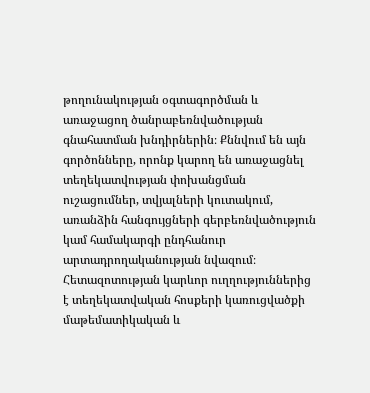թողունակության օգտագործման և առաջացող ծանրաբեռնվածության գնահատման խնդիրներին։ Քննվում են այն գործոնները, որոնք կարող են առաջացնել տեղեկատվության փոխանցման ուշացումներ, տվյալների կուտակում, առանձին հանգույցների գերբեռնվածություն կամ համակարգի ընդհանուր արտադրողականության նվազում։ Հետազոտության կարևոր ուղղություններից է տեղեկատվական հոսքերի կառուցվածքի մաթեմատիկական և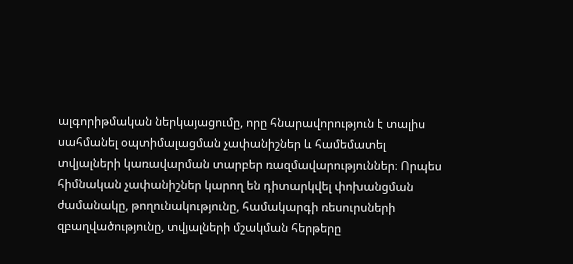ալգորիթմական ներկայացումը, որը հնարավորություն է տալիս սահմանել օպտիմալացման չափանիշներ և համեմատել տվյալների կառավարման տարբեր ռազմավարություններ։ Որպես հիմնական չափանիշներ կարող են դիտարկվել փոխանցման ժամանակը, թողունակությունը, համակարգի ռեսուրսների զբաղվածությունը, տվյալների մշակման հերթերը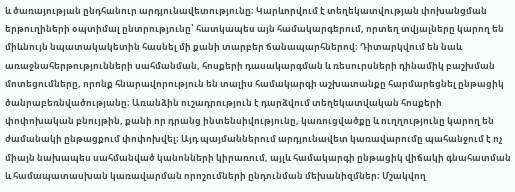և ծառայության ընդհանուր արդյունավետությունը։ Կարևորվում է տեղեկատվության փոխանցման երթուղիների օպտիմալ ընտրությունը՝ հատկապես այն համակարգերում, որտեղ տվյալները կարող են միևնույն նպատակակետին հասնել մի քանի տարբեր ճանապարհներով։ Դիտարկվում են նաև առաջնահերթությունների սահմանման, հոսքերի դասակարգման և ռեսուրսների դինամիկ բաշխման մոտեցումները, որոնք հնարավորություն են տալիս համակարգի աշխատանքը հարմարեցնել ընթացիկ ծանրաբեռնվածությանը։ Առանձին ուշադրություն է դարձվում տեղեկատվական հոսքերի փոփոխական բնույթին, քանի որ դրանց ինտենսիվությունը, կառուցվածքը և ուղղությունը կարող են ժամանակի ընթացքում փոփոխվել։ Այդ պայմաններում արդյունավետ կառավարումը պահանջում է ոչ միայն նախապես սահմանված կանոնների կիրառում, այլև համակարգի ընթացիկ վիճակի գնահատման և համապատասխան կառավարման որոշումների ընդունման մեխանիզմներ։ Մշակվող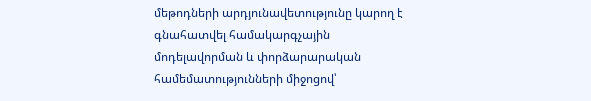մեթոդների արդյունավետությունը կարող է գնահատվել համակարգչային մոդելավորման և փորձարարական համեմատությունների միջոցով՝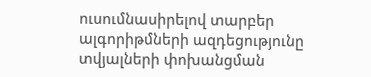ուսումնասիրելով տարբեր ալգորիթմների ազդեցությունը տվյալների փոխանցման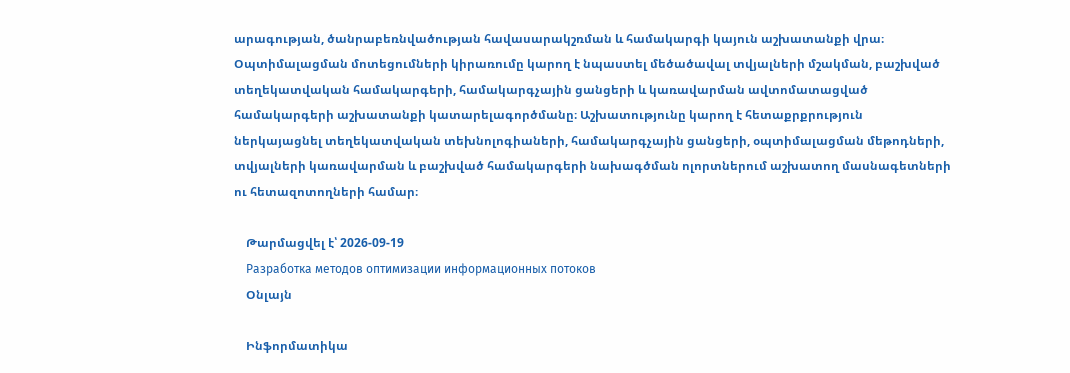արագության, ծանրաբեռնվածության հավասարակշռման և համակարգի կայուն աշխատանքի վրա։ Օպտիմալացման մոտեցումների կիրառումը կարող է նպաստել մեծածավալ տվյալների մշակման, բաշխված տեղեկատվական համակարգերի, համակարգչային ցանցերի և կառավարման ավտոմատացված համակարգերի աշխատանքի կատարելագործմանը։ Աշխատությունը կարող է հետաքրքրություն ներկայացնել տեղեկատվական տեխնոլոգիաների, համակարգչային ցանցերի, օպտիմալացման մեթոդների, տվյալների կառավարման և բաշխված համակարգերի նախագծման ոլորտներում աշխատող մասնագետների ու հետազոտողների համար։

    Թարմացվել է՝ 2026-09-19
    Разработка методов оптимизации информационных потоков
    Օնլայն

    Ինֆորմատիկա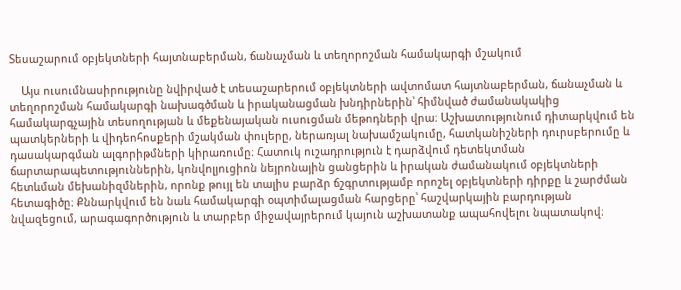Տեսաշարում օբյեկտների հայտնաբերման, ճանաչման և տեղորոշման համակարգի մշակում

    Այս ուսումնասիրությունը նվիրված է տեսաշարերում օբյեկտների ավտոմատ հայտնաբերման, ճանաչման և տեղորոշման համակարգի նախագծման և իրականացման խնդիրներին՝ հիմնված ժամանակակից համակարգչային տեսողության և մեքենայական ուսուցման մեթոդների վրա։ Աշխատությունում դիտարկվում են պատկերների և վիդեոհոսքերի մշակման փուլերը, ներառյալ նախամշակումը, հատկանիշների դուրսբերումը և դասակարգման ալգորիթմների կիրառումը։ Հատուկ ուշադրություն է դարձվում դետեկտման ճարտարապետություններին, կոնվոլյուցիոն նեյրոնային ցանցերին և իրական ժամանակում օբյեկտների հետևման մեխանիզմներին, որոնք թույլ են տալիս բարձր ճշգրտությամբ որոշել օբյեկտների դիրքը և շարժման հետագիծը։ Քննարկվում են նաև համակարգի օպտիմալացման հարցերը՝ հաշվարկային բարդության նվազեցում, արագագործություն և տարբեր միջավայրերում կայուն աշխատանք ապահովելու նպատակով։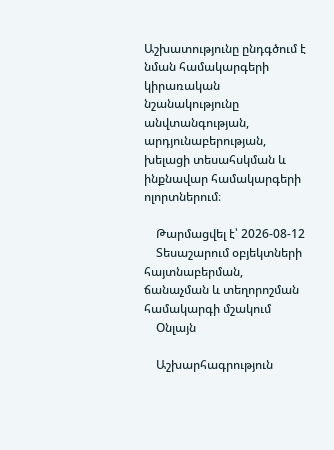Աշխատությունը ընդգծում է նման համակարգերի կիրառական նշանակությունը անվտանգության, արդյունաբերության, խելացի տեսահսկման և ինքնավար համակարգերի ոլորտներում։

    Թարմացվել է՝ 2026-08-12
    Տեսաշարում օբյեկտների հայտնաբերման, ճանաչման և տեղորոշման համակարգի մշակում
    Օնլայն

    Աշխարհագրություն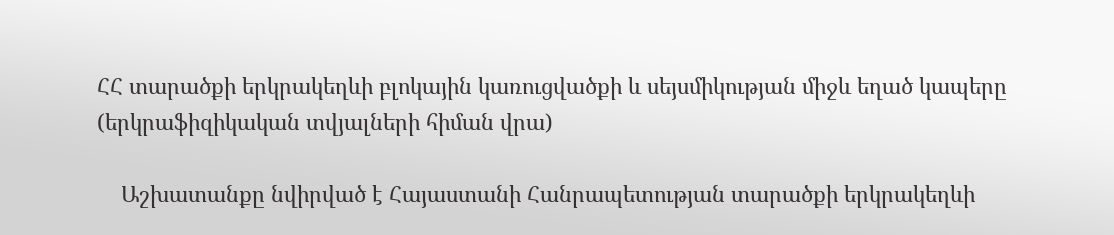ՀՀ տարածքի երկրակեղևի բլոկային կառուցվածքի և սեյսմիկության միջև եղած կապերը (երկրաֆիզիկական տվյալների հիման վրա)

    Աշխատանքը նվիրված է Հայաստանի Հանրապետության տարածքի երկրակեղևի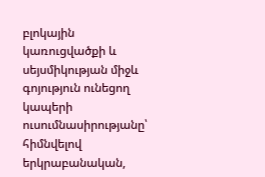բլոկային կառուցվածքի և սեյսմիկության միջև գոյություն ունեցող կապերի ուսումնասիրությանը՝ հիմնվելով երկրաբանական,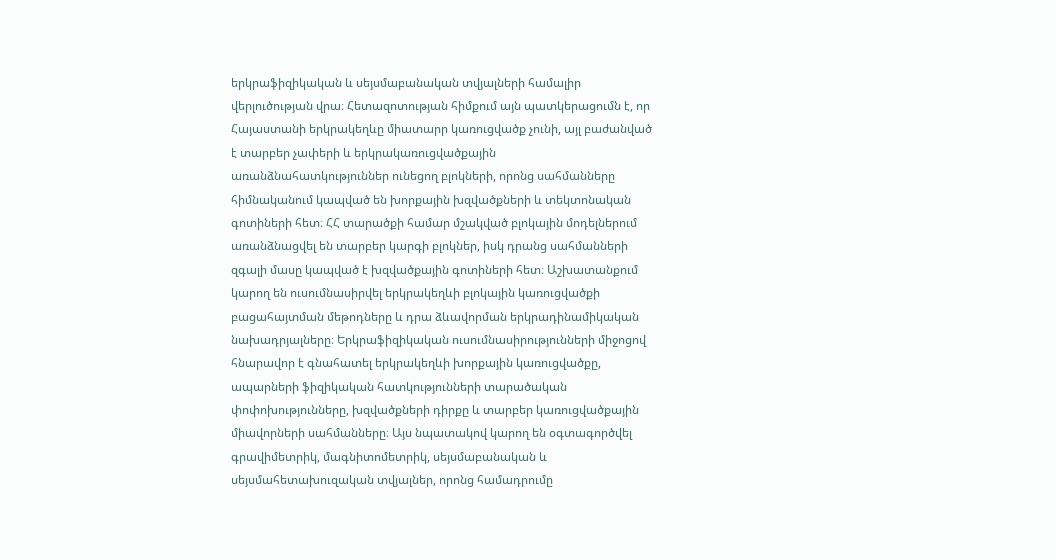երկրաֆիզիկական և սեյսմաբանական տվյալների համալիր վերլուծության վրա։ Հետազոտության հիմքում այն պատկերացումն է, որ Հայաստանի երկրակեղևը միատարր կառուցվածք չունի, այլ բաժանված է տարբեր չափերի և երկրակառուցվածքային առանձնահատկություններ ունեցող բլոկների, որոնց սահմանները հիմնականում կապված են խորքային խզվածքների և տեկտոնական գոտիների հետ։ ՀՀ տարածքի համար մշակված բլոկային մոդելներում առանձնացվել են տարբեր կարգի բլոկներ, իսկ դրանց սահմանների զգալի մասը կապված է խզվածքային գոտիների հետ։ Աշխատանքում կարող են ուսումնասիրվել երկրակեղևի բլոկային կառուցվածքի բացահայտման մեթոդները և դրա ձևավորման երկրադինամիկական նախադրյալները։ Երկրաֆիզիկական ուսումնասիրությունների միջոցով հնարավոր է գնահատել երկրակեղևի խորքային կառուցվածքը, ապարների ֆիզիկական հատկությունների տարածական փոփոխությունները, խզվածքների դիրքը և տարբեր կառուցվածքային միավորների սահմանները։ Այս նպատակով կարող են օգտագործվել գրավիմետրիկ, մագնիտոմետրիկ, սեյսմաբանական և սեյսմահետախուզական տվյալներ, որոնց համադրումը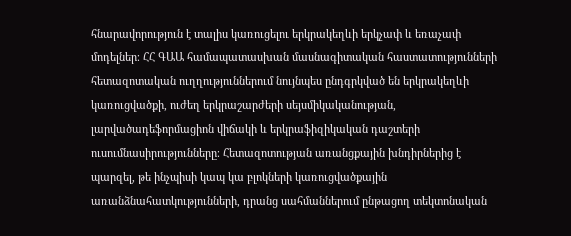հնարավորություն է տալիս կառուցելու երկրակեղևի երկչափ և եռաչափ մոդելներ։ ՀՀ ԳԱԱ համապատասխան մասնագիտական հաստատությունների հետազոտական ուղղություններում նույնպես ընդգրկված են երկրակեղևի կառուցվածքի, ուժեղ երկրաշարժերի սեյսմիկականության, լարվածադեֆորմացիոն վիճակի և երկրաֆիզիկական դաշտերի ուսումնասիրությունները։ Հետազոտության առանցքային խնդիրներից է պարզել, թե ինչպիսի կապ կա բլոկների կառուցվածքային առանձնահատկությունների, դրանց սահմաններում ընթացող տեկտոնական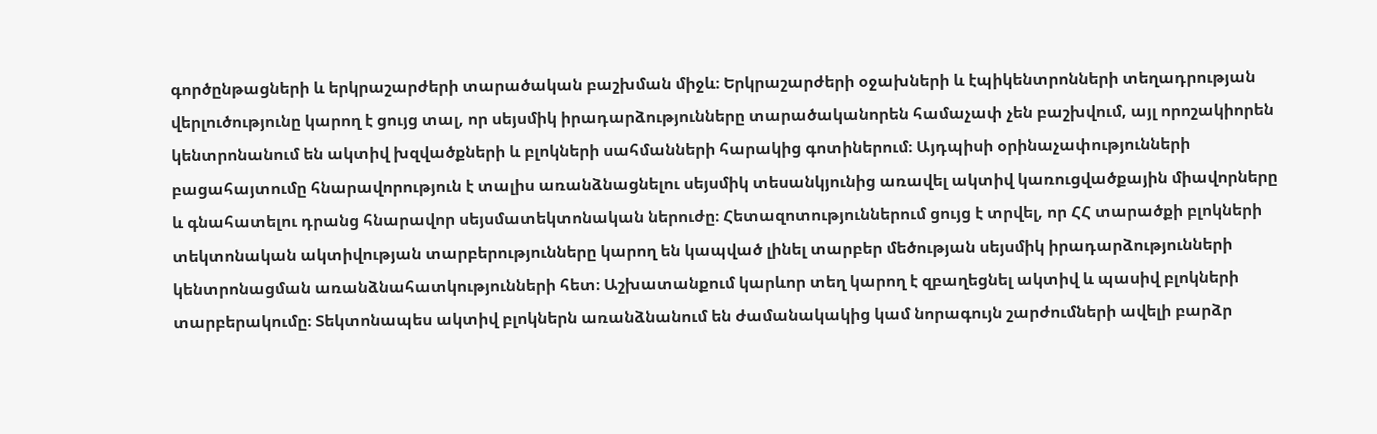գործընթացների և երկրաշարժերի տարածական բաշխման միջև։ Երկրաշարժերի օջախների և էպիկենտրոնների տեղադրության վերլուծությունը կարող է ցույց տալ, որ սեյսմիկ իրադարձությունները տարածականորեն համաչափ չեն բաշխվում, այլ որոշակիորեն կենտրոնանում են ակտիվ խզվածքների և բլոկների սահմանների հարակից գոտիներում։ Այդպիսի օրինաչափությունների բացահայտումը հնարավորություն է տալիս առանձնացնելու սեյսմիկ տեսանկյունից առավել ակտիվ կառուցվածքային միավորները և գնահատելու դրանց հնարավոր սեյսմատեկտոնական ներուժը։ Հետազոտություններում ցույց է տրվել, որ ՀՀ տարածքի բլոկների տեկտոնական ակտիվության տարբերությունները կարող են կապված լինել տարբեր մեծության սեյսմիկ իրադարձությունների կենտրոնացման առանձնահատկությունների հետ։ Աշխատանքում կարևոր տեղ կարող է զբաղեցնել ակտիվ և պասիվ բլոկների տարբերակումը։ Տեկտոնապես ակտիվ բլոկներն առանձնանում են ժամանակակից կամ նորագույն շարժումների ավելի բարձր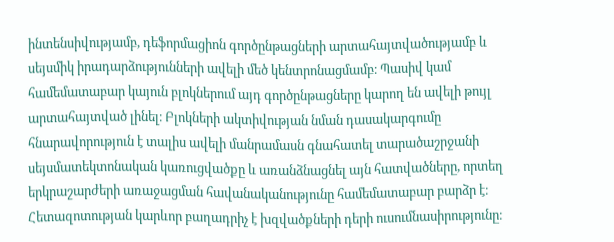ինտենսիվությամբ, դեֆորմացիոն գործընթացների արտահայտվածությամբ և սեյսմիկ իրադարձությունների ավելի մեծ կենտրոնացմամբ։ Պասիվ կամ համեմատաբար կայուն բլոկներում այդ գործընթացները կարող են ավելի թույլ արտահայտված լինել։ Բլոկների ակտիվության նման դասակարգումը հնարավորություն է տալիս ավելի մանրամասն գնահատել տարածաշրջանի սեյսմատեկտոնական կառուցվածքը և առանձնացնել այն հատվածները, որտեղ երկրաշարժերի առաջացման հավանականությունը համեմատաբար բարձր է։ Հետազոտության կարևոր բաղադրիչ է խզվածքների դերի ուսումնասիրությունը։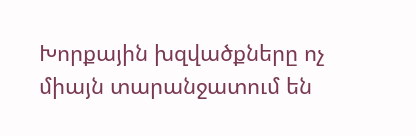Խորքային խզվածքները ոչ միայն տարանջատում են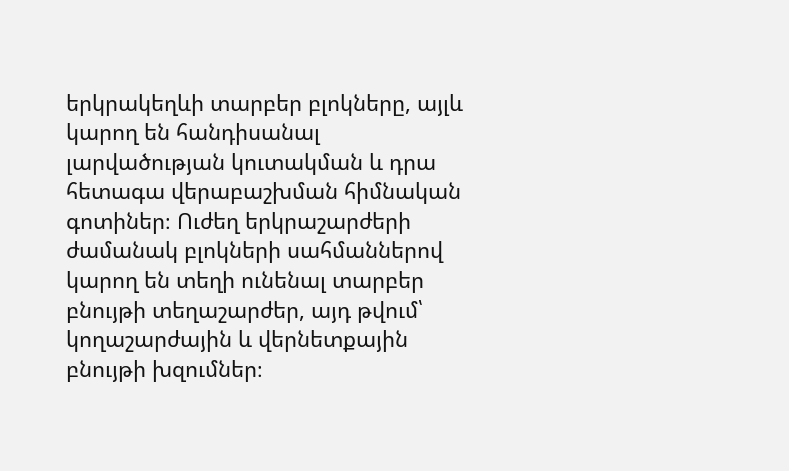երկրակեղևի տարբեր բլոկները, այլև կարող են հանդիսանալ լարվածության կուտակման և դրա հետագա վերաբաշխման հիմնական գոտիներ։ Ուժեղ երկրաշարժերի ժամանակ բլոկների սահմաններով կարող են տեղի ունենալ տարբեր բնույթի տեղաշարժեր, այդ թվում՝ կողաշարժային և վերնետքային բնույթի խզումներ։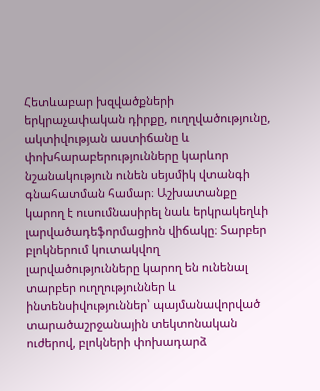Հետևաբար խզվածքների երկրաչափական դիրքը, ուղղվածությունը, ակտիվության աստիճանը և փոխհարաբերությունները կարևոր նշանակություն ունեն սեյսմիկ վտանգի գնահատման համար։ Աշխատանքը կարող է ուսումնասիրել նաև երկրակեղևի լարվածադեֆորմացիոն վիճակը։ Տարբեր բլոկներում կուտակվող լարվածությունները կարող են ունենալ տարբեր ուղղություններ և ինտենսիվություններ՝ պայմանավորված տարածաշրջանային տեկտոնական ուժերով, բլոկների փոխադարձ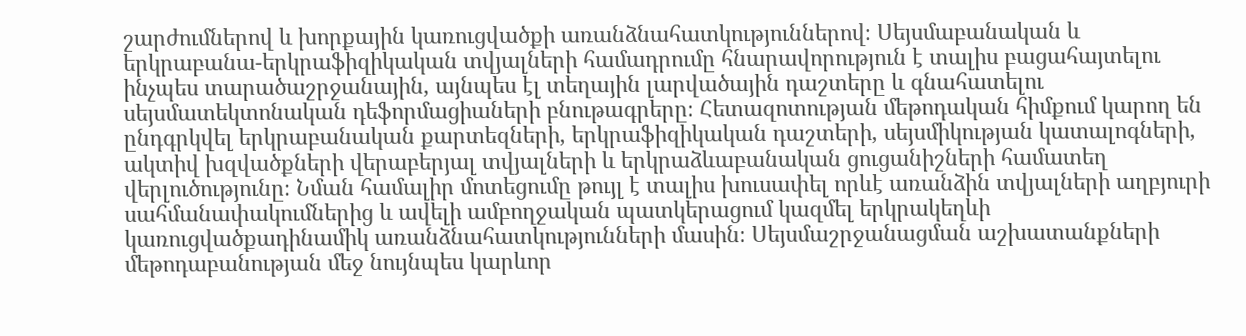շարժումներով և խորքային կառուցվածքի առանձնահատկություններով։ Սեյսմաբանական և երկրաբանա-երկրաֆիզիկական տվյալների համադրումը հնարավորություն է տալիս բացահայտելու ինչպես տարածաշրջանային, այնպես էլ տեղային լարվածային դաշտերը և գնահատելու սեյսմատեկտոնական դեֆորմացիաների բնութագրերը։ Հետազոտության մեթոդական հիմքում կարող են ընդգրկվել երկրաբանական քարտեզների, երկրաֆիզիկական դաշտերի, սեյսմիկության կատալոգների, ակտիվ խզվածքների վերաբերյալ տվյալների և երկրաձևաբանական ցուցանիշների համատեղ վերլուծությունը։ Նման համալիր մոտեցումը թույլ է տալիս խուսափել որևէ առանձին տվյալների աղբյուրի սահմանափակումներից և ավելի ամբողջական պատկերացում կազմել երկրակեղևի կառուցվածքադինամիկ առանձնահատկությունների մասին։ Սեյսմաշրջանացման աշխատանքների մեթոդաբանության մեջ նույնպես կարևոր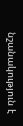նշանակություն է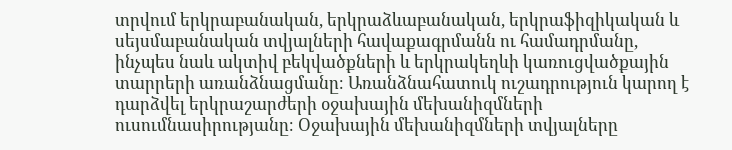տրվում երկրաբանական, երկրաձևաբանական, երկրաֆիզիկական և սեյսմաբանական տվյալների հավաքագրմանն ու համադրմանը, ինչպես նաև ակտիվ բեկվածքների և երկրակեղևի կառուցվածքային տարրերի առանձնացմանը։ Առանձնահատուկ ուշադրություն կարող է դարձվել երկրաշարժերի օջախային մեխանիզմների ուսումնասիրությանը։ Օջախային մեխանիզմների տվյալները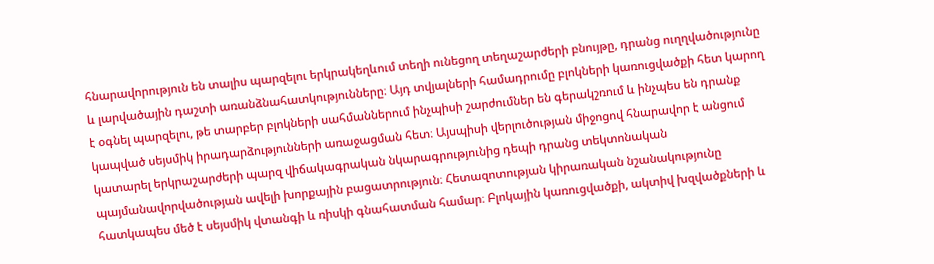հնարավորություն են տալիս պարզելու երկրակեղևում տեղի ունեցող տեղաշարժերի բնույթը, դրանց ուղղվածությունը և լարվածային դաշտի առանձնահատկությունները։ Այդ տվյալների համադրումը բլոկների կառուցվածքի հետ կարող է օգնել պարզելու, թե տարբեր բլոկների սահմաններում ինչպիսի շարժումներ են գերակշռում և ինչպես են դրանք կապված սեյսմիկ իրադարձությունների առաջացման հետ։ Այսպիսի վերլուծության միջոցով հնարավոր է անցում կատարել երկրաշարժերի պարզ վիճակագրական նկարագրությունից դեպի դրանց տեկտոնական պայմանավորվածության ավելի խորքային բացատրություն։ Հետազոտության կիրառական նշանակությունը հատկապես մեծ է սեյսմիկ վտանգի և ռիսկի գնահատման համար։ Բլոկային կառուցվածքի, ակտիվ խզվածքների և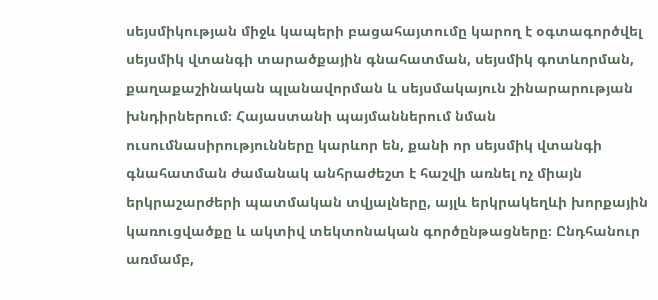սեյսմիկության միջև կապերի բացահայտումը կարող է օգտագործվել սեյսմիկ վտանգի տարածքային գնահատման, սեյսմիկ գոտևորման, քաղաքաշինական պլանավորման և սեյսմակայուն շինարարության խնդիրներում։ Հայաստանի պայմաններում նման ուսումնասիրությունները կարևոր են, քանի որ սեյսմիկ վտանգի գնահատման ժամանակ անհրաժեշտ է հաշվի առնել ոչ միայն երկրաշարժերի պատմական տվյալները, այլև երկրակեղևի խորքային կառուցվածքը և ակտիվ տեկտոնական գործընթացները։ Ընդհանուր առմամբ,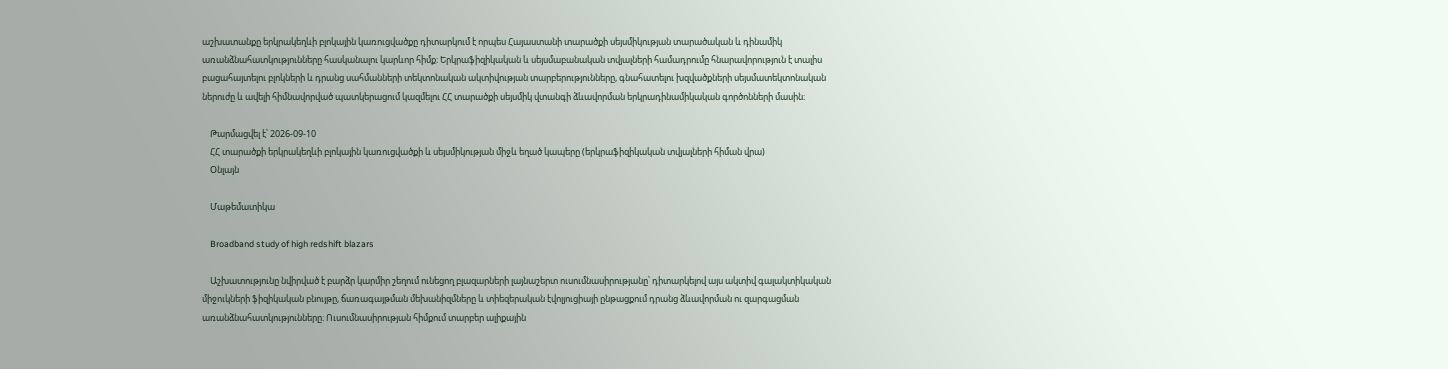աշխատանքը երկրակեղևի բլոկային կառուցվածքը դիտարկում է որպես Հայաստանի տարածքի սեյսմիկության տարածական և դինամիկ առանձնահատկությունները հասկանալու կարևոր հիմք։ Երկրաֆիզիկական և սեյսմաբանական տվյալների համադրումը հնարավորություն է տալիս բացահայտելու բլոկների և դրանց սահմանների տեկտոնական ակտիվության տարբերությունները, գնահատելու խզվածքների սեյսմատեկտոնական ներուժը և ավելի հիմնավորված պատկերացում կազմելու ՀՀ տարածքի սեյսմիկ վտանգի ձևավորման երկրադինամիկական գործոնների մասին։

    Թարմացվել է՝ 2026-09-10
    ՀՀ տարածքի երկրակեղևի բլոկային կառուցվածքի և սեյսմիկության միջև եղած կապերը (երկրաֆիզիկական տվյալների հիման վրա)
    Օնլայն

    Մաթեմատիկա

    Broadband study of high redshift blazars

    Աշխատությունը նվիրված է բարձր կարմիր շեղում ունեցող բլազարների լայնաշերտ ուսումնասիրությանը՝ դիտարկելով այս ակտիվ գալակտիկական միջուկների ֆիզիկական բնույթը, ճառագայթման մեխանիզմները և տիեզերական էվոլյուցիայի ընթացքում դրանց ձևավորման ու զարգացման առանձնահատկությունները։ Ուսումնասիրության հիմքում տարբեր ալիքային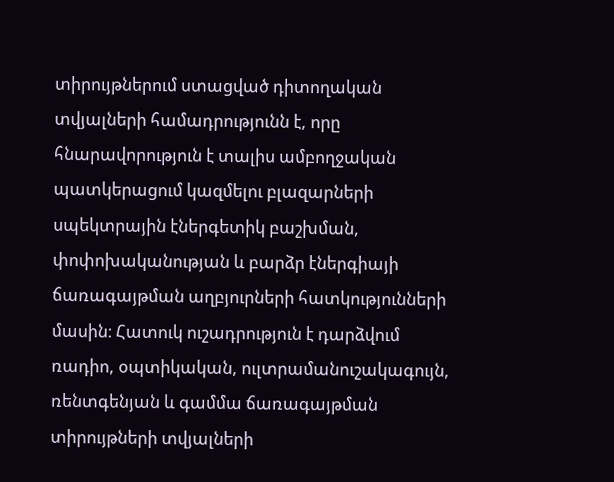տիրույթներում ստացված դիտողական տվյալների համադրությունն է, որը հնարավորություն է տալիս ամբողջական պատկերացում կազմելու բլազարների սպեկտրային էներգետիկ բաշխման, փոփոխականության և բարձր էներգիայի ճառագայթման աղբյուրների հատկությունների մասին։ Հատուկ ուշադրություն է դարձվում ռադիո, օպտիկական, ուլտրամանուշակագույն, ռենտգենյան և գամմա ճառագայթման տիրույթների տվյալների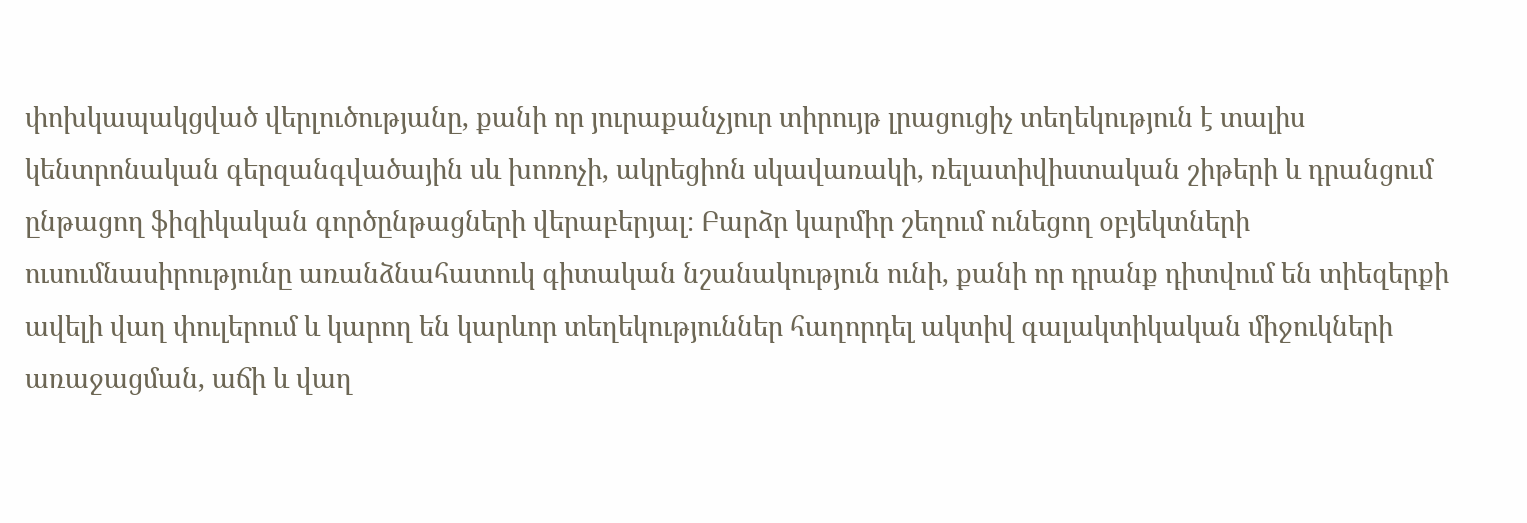փոխկապակցված վերլուծությանը, քանի որ յուրաքանչյուր տիրույթ լրացուցիչ տեղեկություն է տալիս կենտրոնական գերզանգվածային սև խոռոչի, ակրեցիոն սկավառակի, ռելատիվիստական շիթերի և դրանցում ընթացող ֆիզիկական գործընթացների վերաբերյալ։ Բարձր կարմիր շեղում ունեցող օբյեկտների ուսումնասիրությունը առանձնահատուկ գիտական նշանակություն ունի, քանի որ դրանք դիտվում են տիեզերքի ավելի վաղ փուլերում և կարող են կարևոր տեղեկություններ հաղորդել ակտիվ գալակտիկական միջուկների առաջացման, աճի և վաղ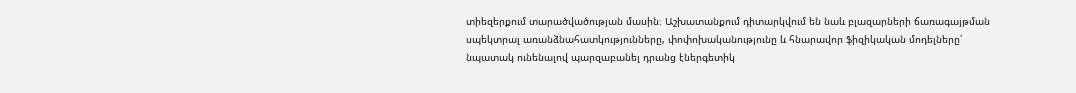տիեզերքում տարածվածության մասին։ Աշխատանքում դիտարկվում են նաև բլազարների ճառագայթման սպեկտրալ առանձնահատկությունները, փոփոխականությունը և հնարավոր ֆիզիկական մոդելները՝ նպատակ ունենալով պարզաբանել դրանց էներգետիկ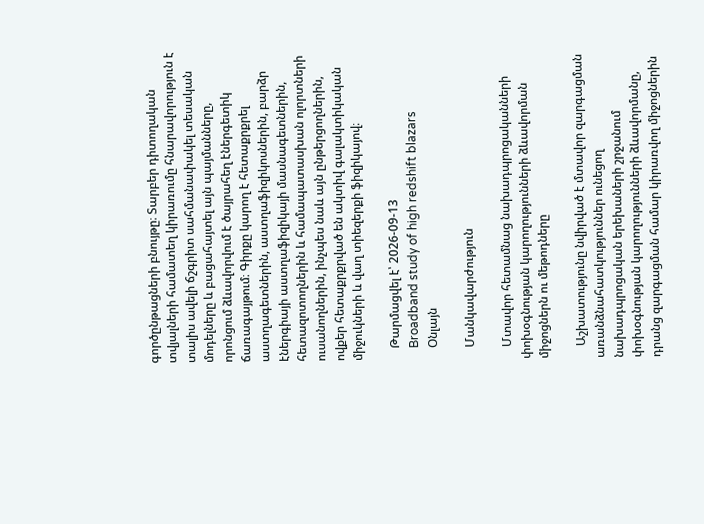գործընթացների բնույթը։ Տարբեր դիտողական տվյալների համատեղ կիրառումը հնարավորություն է տալիս ավելի ճշգրիտ սահմանափակել տեսական մոդելները և բացահայտել այն պայմանները, որոնցում ձևավորվում է ծայրահեղ էներգետիկ ճառագայթում։ Գիրքը կարող է հետաքրքրել աստղագետներին, աստղաֆիզիկոսներին, բարձր էներգիայի աստղաֆիզիկայի մասնագետներին, հետազոտողներին և համապատասխան ոլորտների ուսանողներին, ինչպես նաև այն ընթերցողներին, ովքեր հետաքրքրված են ակտիվ գալակտիկական միջուկների և վաղ տիեզերքի ֆիզիկայով։

    Թարմացվել է՝ 2026-09-13
    Broadband study of high redshift blazars
    Օնլայն

    Մանկավարժություն

    Մտավոր հետամնաց նախադպրոցականների փոխօգնության կարողությունների ձևավորման միջոցներն ու մեթոդները

    Աշխատությունը նվիրված է մտավոր զարգացման առանձնահատկություններ ունեցող նախադպրոցական երեխաների շրջանում փոխօգնության կարողությունների ձևավորմանը, դրանց զարգացման համար կիրառվող միջոցներին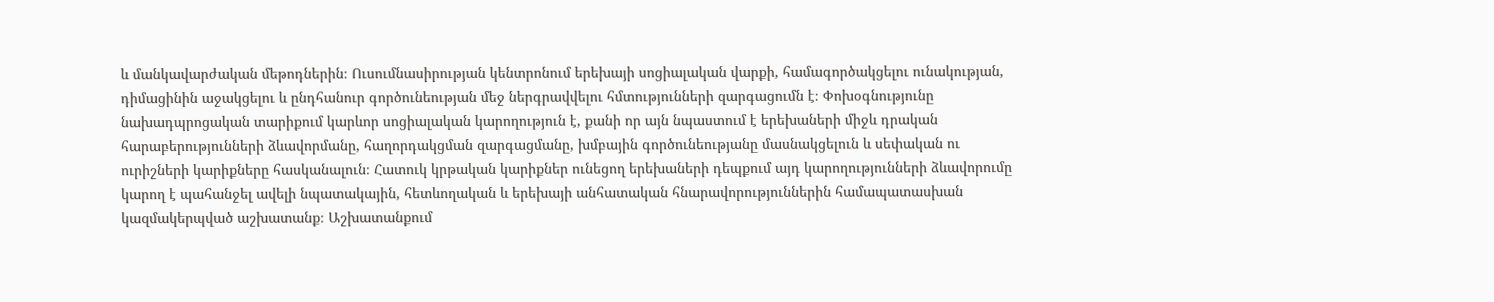և մանկավարժական մեթոդներին։ Ուսումնասիրության կենտրոնում երեխայի սոցիալական վարքի, համագործակցելու ունակության, դիմացինին աջակցելու և ընդհանուր գործունեության մեջ ներգրավվելու հմտությունների զարգացումն է։ Փոխօգնությունը նախադպրոցական տարիքում կարևոր սոցիալական կարողություն է, քանի որ այն նպաստում է երեխաների միջև դրական հարաբերությունների ձևավորմանը, հաղորդակցման զարգացմանը, խմբային գործունեությանը մասնակցելուն և սեփական ու ուրիշների կարիքները հասկանալուն։ Հատուկ կրթական կարիքներ ունեցող երեխաների դեպքում այդ կարողությունների ձևավորումը կարող է պահանջել ավելի նպատակային, հետևողական և երեխայի անհատական հնարավորություններին համապատասխան կազմակերպված աշխատանք։ Աշխատանքում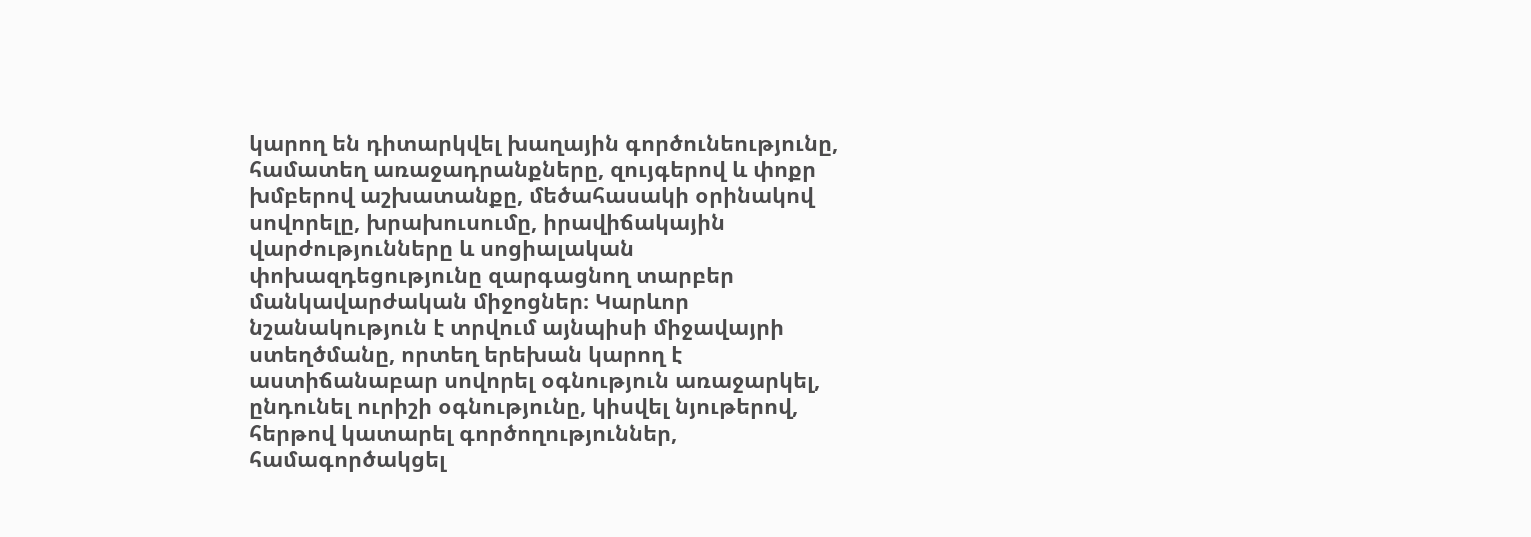կարող են դիտարկվել խաղային գործունեությունը, համատեղ առաջադրանքները, զույգերով և փոքր խմբերով աշխատանքը, մեծահասակի օրինակով սովորելը, խրախուսումը, իրավիճակային վարժությունները և սոցիալական փոխազդեցությունը զարգացնող տարբեր մանկավարժական միջոցներ։ Կարևոր նշանակություն է տրվում այնպիսի միջավայրի ստեղծմանը, որտեղ երեխան կարող է աստիճանաբար սովորել օգնություն առաջարկել, ընդունել ուրիշի օգնությունը, կիսվել նյութերով, հերթով կատարել գործողություններ, համագործակցել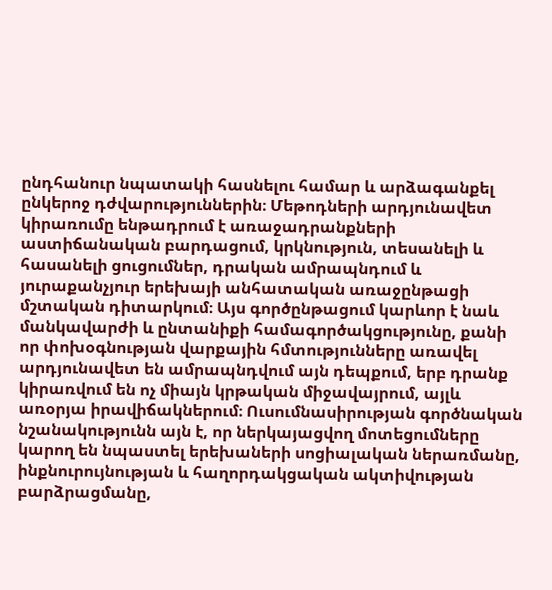ընդհանուր նպատակի հասնելու համար և արձագանքել ընկերոջ դժվարություններին։ Մեթոդների արդյունավետ կիրառումը ենթադրում է առաջադրանքների աստիճանական բարդացում, կրկնություն, տեսանելի և հասանելի ցուցումներ, դրական ամրապնդում և յուրաքանչյուր երեխայի անհատական առաջընթացի մշտական դիտարկում։ Այս գործընթացում կարևոր է նաև մանկավարժի և ընտանիքի համագործակցությունը, քանի որ փոխօգնության վարքային հմտությունները առավել արդյունավետ են ամրապնդվում այն դեպքում, երբ դրանք կիրառվում են ոչ միայն կրթական միջավայրում, այլև առօրյա իրավիճակներում։ Ուսումնասիրության գործնական նշանակությունն այն է, որ ներկայացվող մոտեցումները կարող են նպաստել երեխաների սոցիալական ներառմանը, ինքնուրույնության և հաղորդակցական ակտիվության բարձրացմանը,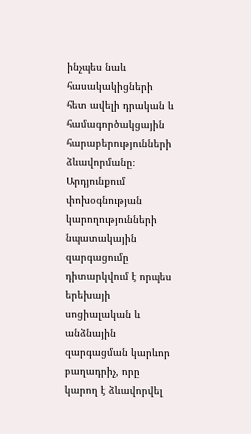ինչպես նաև հասակակիցների հետ ավելի դրական և համագործակցային հարաբերությունների ձևավորմանը։ Արդյունքում փոխօգնության կարողությունների նպատակային զարգացումը դիտարկվում է որպես երեխայի սոցիալական և անձնային զարգացման կարևոր բաղադրիչ, որը կարող է ձևավորվել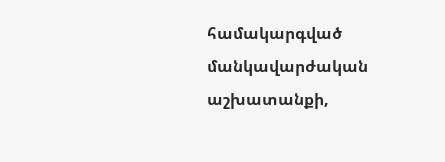համակարգված մանկավարժական աշխատանքի,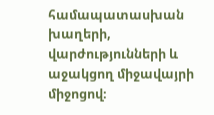համապատասխան խաղերի, վարժությունների և աջակցող միջավայրի միջոցով։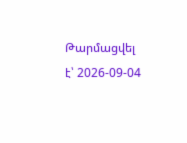Թարմացվել է՝ 2026-09-04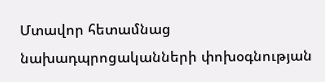Մտավոր հետամնաց նախադպրոցականների փոխօգնության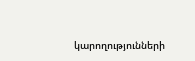կարողությունների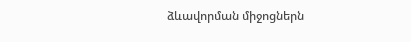ձևավորման միջոցներն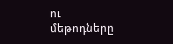ու մեթոդները